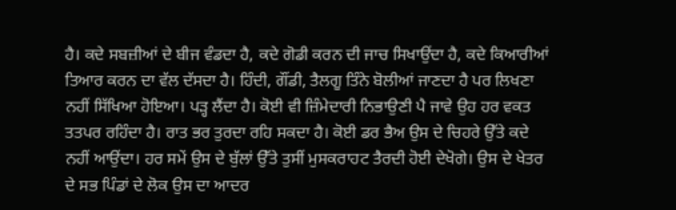ਹੈ। ਕਦੇ ਸਬਜ਼ੀਆਂ ਦੇ ਬੀਜ ਵੰਡਦਾ ਹੈ, ਕਦੇ ਗੋਡੀ ਕਰਨ ਦੀ ਜਾਚ ਸਿਖਾਉਂਦਾ ਹੈ, ਕਦੇ ਕਿਆਰੀਆਂ ਤਿਆਰ ਕਰਨ ਦਾ ਵੱਲ ਦੱਸਦਾ ਹੈ। ਹਿੰਦੀ, ਗੌਂਡੀ, ਤੈਲਗੂ ਤਿੰਨੇ ਬੋਲੀਆਂ ਜਾਣਦਾ ਹੈ ਪਰ ਲਿਖਣਾ ਨਹੀਂ ਸਿੱਖਿਆ ਹੋਇਆ। ਪੜ੍ਹ ਲੈਂਦਾ ਹੈ। ਕੋਈ ਵੀ ਜ਼ਿੰਮੇਦਾਰੀ ਨਿਭਾਉਣੀ ਪੈ ਜਾਵੇ ਉਹ ਹਰ ਵਕਤ ਤਤਪਰ ਰਹਿੰਦਾ ਹੈ। ਰਾਤ ਭਰ ਤੁਰਦਾ ਰਹਿ ਸਕਦਾ ਹੈ। ਕੋਈ ਡਰ ਭੈਅ ਉਸ ਦੇ ਚਿਹਰੇ ਉੱਤੇ ਕਦੇ ਨਹੀਂ ਆਉਂਦਾ। ਹਰ ਸਮੇਂ ਉਸ ਦੇ ਬੁੱਲਾਂ ਉੱਤੇ ਤੁਸੀਂ ਮੁਸਕਰਾਹਟ ਤੈਰਦੀ ਹੋਈ ਦੇਖੋਗੇ। ਉਸ ਦੇ ਖੇਤਰ ਦੇ ਸਭ ਪਿੰਡਾਂ ਦੇ ਲੋਕ ਉਸ ਦਾ ਆਦਰ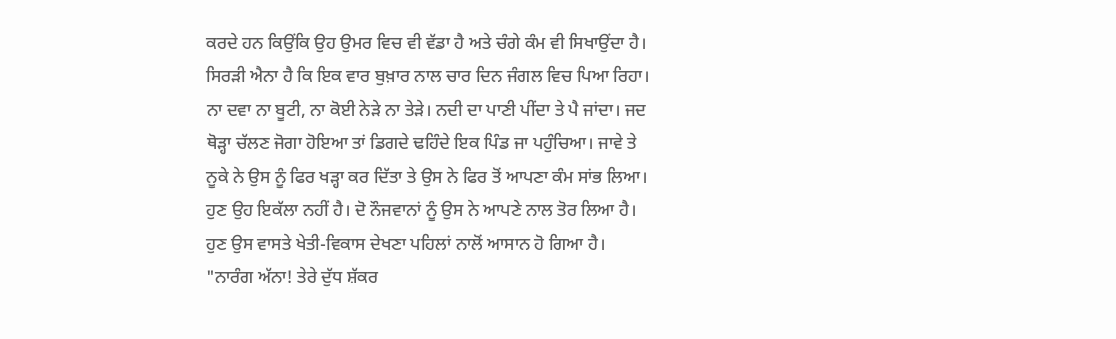ਕਰਦੇ ਹਨ ਕਿਉਂਕਿ ਉਹ ਉਮਰ ਵਿਚ ਵੀ ਵੱਡਾ ਹੈ ਅਤੇ ਚੰਗੇ ਕੰਮ ਵੀ ਸਿਖਾਉਂਦਾ ਹੈ। ਸਿਰੜੀ ਐਨਾ ਹੈ ਕਿ ਇਕ ਵਾਰ ਬੁਖ਼ਾਰ ਨਾਲ ਚਾਰ ਦਿਨ ਜੰਗਲ ਵਿਚ ਪਿਆ ਰਿਹਾ। ਨਾ ਦਵਾ ਨਾ ਬੂਟੀ, ਨਾ ਕੋਈ ਨੇੜੇ ਨਾ ਤੇੜੇ। ਨਦੀ ਦਾ ਪਾਣੀ ਪੀਂਦਾ ਤੇ ਪੈ ਜਾਂਦਾ। ਜਦ ਥੋੜ੍ਹਾ ਚੱਲਣ ਜੋਗਾ ਹੋਇਆ ਤਾਂ ਡਿਗਦੇ ਢਹਿੰਦੇ ਇਕ ਪਿੰਡ ਜਾ ਪਹੁੰਚਿਆ। ਜਾਵੇ ਤੇ ਨੂਕੇ ਨੇ ਉਸ ਨੂੰ ਫਿਰ ਖੜ੍ਹਾ ਕਰ ਦਿੱਤਾ ਤੇ ਉਸ ਨੇ ਫਿਰ ਤੋਂ ਆਪਣਾ ਕੰਮ ਸਾਂਭ ਲਿਆ। ਹੁਣ ਉਹ ਇਕੱਲਾ ਨਹੀਂ ਹੈ। ਦੋ ਨੌਜਵਾਨਾਂ ਨੂੰ ਉਸ ਨੇ ਆਪਣੇ ਨਾਲ ਤੋਰ ਲਿਆ ਹੈ। ਹੁਣ ਉਸ ਵਾਸਤੇ ਖੇਤੀ-ਵਿਕਾਸ ਦੇਖਣਾ ਪਹਿਲਾਂ ਨਾਲੋਂ ਆਸਾਨ ਹੋ ਗਿਆ ਹੈ।
"ਨਾਰੰਗ ਅੱਨਾ! ਤੇਰੇ ਦੁੱਧ ਸ਼ੱਕਰ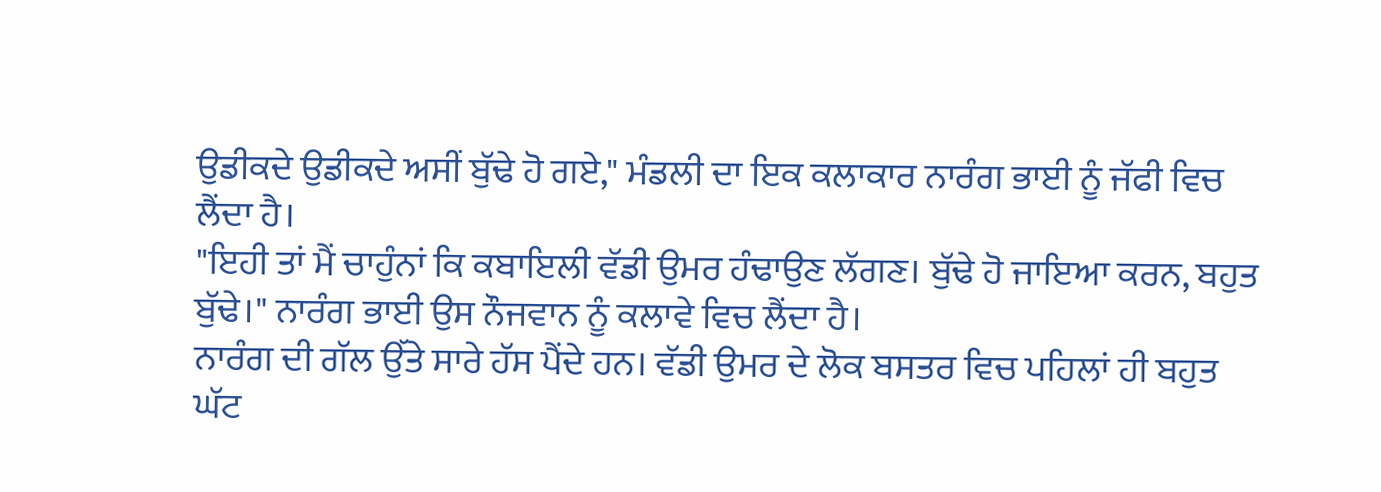ਉਡੀਕਦੇ ਉਡੀਕਦੇ ਅਸੀਂ ਬੁੱਢੇ ਹੋ ਗਏ," ਮੰਡਲੀ ਦਾ ਇਕ ਕਲਾਕਾਰ ਨਾਰੰਗ ਭਾਈ ਨੂੰ ਜੱਫੀ ਵਿਚ ਲੈਂਦਾ ਹੈ।
"ਇਹੀ ਤਾਂ ਮੈਂ ਚਾਹੁੰਨਾਂ ਕਿ ਕਬਾਇਲੀ ਵੱਡੀ ਉਮਰ ਹੰਢਾਉਣ ਲੱਗਣ। ਬੁੱਢੇ ਹੋ ਜਾਇਆ ਕਰਨ, ਬਹੁਤ ਬੁੱਢੇ।" ਨਾਰੰਗ ਭਾਈ ਉਸ ਨੌਜਵਾਨ ਨੂੰ ਕਲਾਵੇ ਵਿਚ ਲੈਂਦਾ ਹੈ।
ਨਾਰੰਗ ਦੀ ਗੱਲ ਉੱਤੇ ਸਾਰੇ ਹੱਸ ਪੈਂਦੇ ਹਨ। ਵੱਡੀ ਉਮਰ ਦੇ ਲੋਕ ਬਸਤਰ ਵਿਚ ਪਹਿਲਾਂ ਹੀ ਬਹੁਤ ਘੱਟ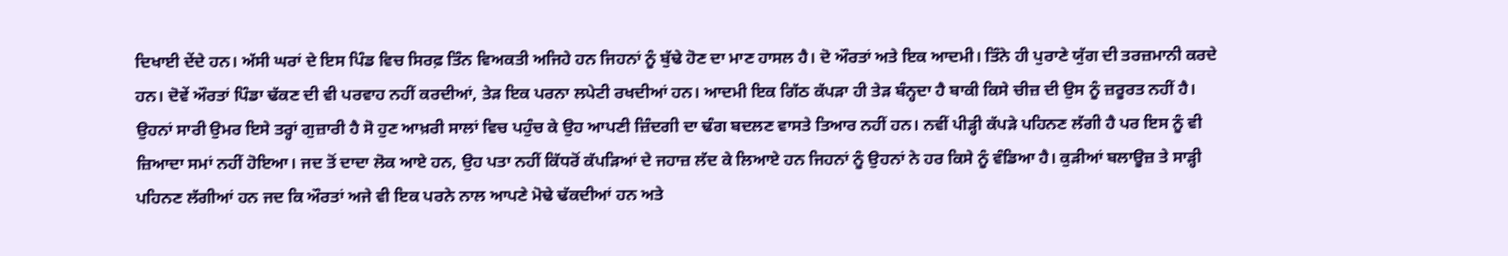ਦਿਖਾਈ ਦੇਂਦੇ ਹਨ। ਅੱਸੀ ਘਰਾਂ ਦੇ ਇਸ ਪਿੰਡ ਵਿਚ ਸਿਰਫ਼ ਤਿੰਨ ਵਿਅਕਤੀ ਅਜਿਹੇ ਹਨ ਜਿਹਨਾਂ ਨੂੰ ਬੁੱਢੇ ਹੋਣ ਦਾ ਮਾਣ ਹਾਸਲ ਹੈ। ਦੋ ਔਰਤਾਂ ਅਤੇ ਇਕ ਆਦਮੀ। ਤਿੰਨੇ ਹੀ ਪੁਰਾਣੇ ਯੁੱਗ ਦੀ ਤਰਜ਼ਮਾਨੀ ਕਰਦੇ ਹਨ। ਦੋਵੇਂ ਔਰਤਾਂ ਪਿੰਡਾ ਢੱਕਣ ਦੀ ਵੀ ਪਰਵਾਹ ਨਹੀਂ ਕਰਦੀਆਂ, ਤੇੜ ਇਕ ਪਰਨਾ ਲਪੇਟੀ ਰਖਦੀਆਂ ਹਨ। ਆਦਮੀ ਇਕ ਗਿੱਠ ਕੱਪੜਾ ਹੀ ਤੇੜ ਬੰਨ੍ਹਦਾ ਹੈ ਬਾਕੀ ਕਿਸੇ ਚੀਜ਼ ਦੀ ਉਸ ਨੂੰ ਜ਼ਰੂਰਤ ਨਹੀਂ ਹੈ। ਉਹਨਾਂ ਸਾਰੀ ਉਮਰ ਇਸੇ ਤਰ੍ਹਾਂ ਗੁਜ਼ਾਰੀ ਹੈ ਸੋ ਹੁਣ ਆਖ਼ਰੀ ਸਾਲਾਂ ਵਿਚ ਪਹੁੰਚ ਕੇ ਉਹ ਆਪਣੀ ਜ਼ਿੰਦਗੀ ਦਾ ਢੰਗ ਬਦਲਣ ਵਾਸਤੇ ਤਿਆਰ ਨਹੀਂ ਹਨ। ਨਵੀਂ ਪੀੜ੍ਹੀ ਕੱਪੜੇ ਪਹਿਨਣ ਲੱਗੀ ਹੈ ਪਰ ਇਸ ਨੂੰ ਵੀ ਜ਼ਿਆਦਾ ਸਮਾਂ ਨਹੀਂ ਹੋਇਆ। ਜਦ ਤੋਂ ਦਾਦਾ ਲੋਕ ਆਏ ਹਨ, ਉਹ ਪਤਾ ਨਹੀਂ ਕਿੱਧਰੋਂ ਕੱਪੜਿਆਂ ਦੇ ਜਹਾਜ਼ ਲੱਦ ਕੇ ਲਿਆਏ ਹਨ ਜਿਹਨਾਂ ਨੂੰ ਉਹਨਾਂ ਨੇ ਹਰ ਕਿਸੇ ਨੂੰ ਵੰਡਿਆ ਹੈ। ਕੁੜੀਆਂ ਬਲਾਊਜ਼ ਤੇ ਸਾੜ੍ਹੀ ਪਹਿਨਣ ਲੱਗੀਆਂ ਹਨ ਜਦ ਕਿ ਔਰਤਾਂ ਅਜੇ ਵੀ ਇਕ ਪਰਨੇ ਨਾਲ ਆਪਣੇ ਮੋਢੇ ਢੱਕਦੀਆਂ ਹਨ ਅਤੇ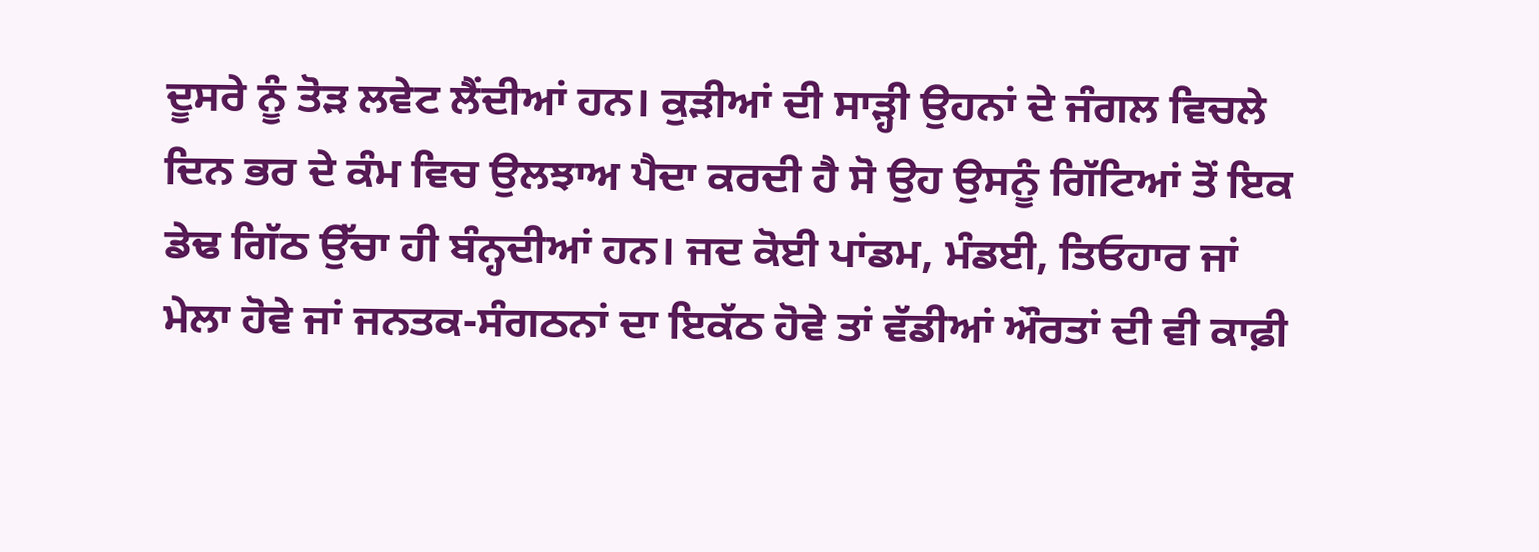ਦੂਸਰੇ ਨੂੰ ਤੋੜ ਲਵੇਟ ਲੈਂਦੀਆਂ ਹਨ। ਕੁੜੀਆਂ ਦੀ ਸਾੜ੍ਹੀ ਉਹਨਾਂ ਦੇ ਜੰਗਲ ਵਿਚਲੇ ਦਿਨ ਭਰ ਦੇ ਕੰਮ ਵਿਚ ਉਲਝਾਅ ਪੈਦਾ ਕਰਦੀ ਹੈ ਸੋ ਉਹ ਉਸਨੂੰ ਗਿੱਟਿਆਂ ਤੋਂ ਇਕ ਡੇਢ ਗਿੱਠ ਉੱਚਾ ਹੀ ਬੰਨ੍ਹਦੀਆਂ ਹਨ। ਜਦ ਕੋਈ ਪਾਂਡਮ, ਮੰਡਈ, ਤਿਓਹਾਰ ਜਾਂ ਮੇਲਾ ਹੋਵੇ ਜਾਂ ਜਨਤਕ-ਸੰਗਠਨਾਂ ਦਾ ਇਕੱਠ ਹੋਵੇ ਤਾਂ ਵੱਡੀਆਂ ਔਰਤਾਂ ਦੀ ਵੀ ਕਾਫ਼ੀ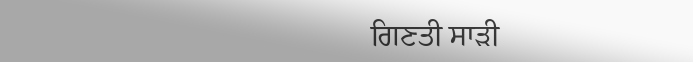ਗਿਣਤੀ ਸਾੜੀ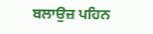ਬਲਾਉਜ਼ ਪਹਿਨ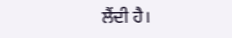ਲੈਂਦੀ ਹੈ।